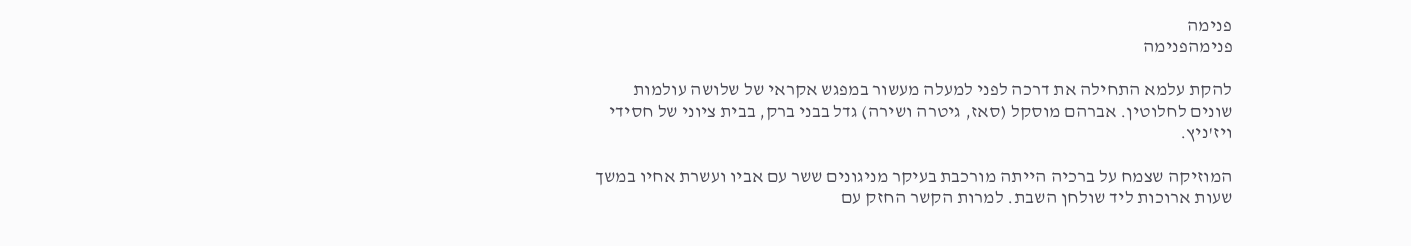פנימה
פנימהפנימה

להקת עלמא התחילה את דרכה לפני למעלה מעשור במפגש אקראי של שלושה עולמות שונים לחלוטין. אברהם מוסקל (סאז, גיטרה ושירה) גדל בבני ברק, בבית ציוני של חסידי ויז'ניץ.

המוזיקה שצמח על ברכיה הייתה מורכבת בעיקר מניגונים ששר עם אביו ועשרת אחיו במשך שעות ארוכות ליד שולחן השבת. למרות הקשר החזק עם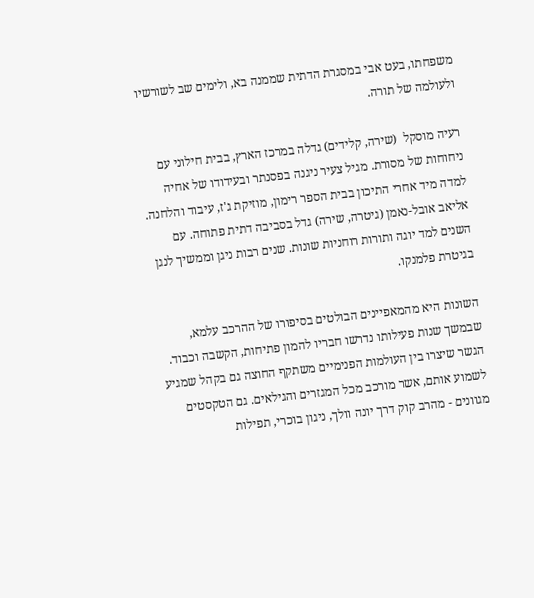משפחתו, בעט אבי במסגרת הדתית שממנה בא, ולימים שב לשורשיו ולעולמה של תורה.

רעיה מוסקל  (שירה, קלידים) גדלה במרכז הארץ, בבית חילוני עם ניחוחות של מסורת. מגיל צעיר ניגנה בפסנתר ובעידודו של אחיה למדה מיד אחרי התיכון בבית הספר רימון, מוזיקת ג'ז, עיבוד והלחנה. אליאב אובל-נאמן (גיטרה, שירה) גדל בסביבה דתית פתוחה. עם השנים למד יוגה ותורות רוחניות שונות. שנים רבות ניגן וממשיך לנגן בגיטרת פלמנקו.

השונות היא מהמאפיינים הבולטים בסיפורו של ההרכב עלמא, שבמשך שנות פעילותו נדרשו חבריו להמון פתיחות, הקשבה וכבוד. הגשר שיצרו בין העולמות הפנימיים משתקף החוצה גם בקהל שמגיע לשמוע אותם, אשר מורכב מכל המגזרים והגילאים. גם הטקסטים מגוונים - מהרב קוק דרך יונה וולך, ניגון בוכרי, תפילות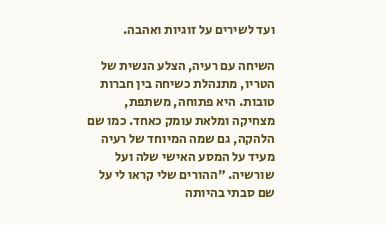ועד לשירים על זוגיות ואהבה.

השיחה עם רעיה, הצלע הנשית של הטריו, מתנהלת כשיחה בין חברות טובות. היא פתוחה, משתפת, מצחיקה ומלאת עומק כאחד. כמו שם הלהקה, גם שמה המיוחד של רעיה מעיד על המסע האישי שלה ועל שורשיה. "ההורים שלי קראו לי על שם סבתי בהיותה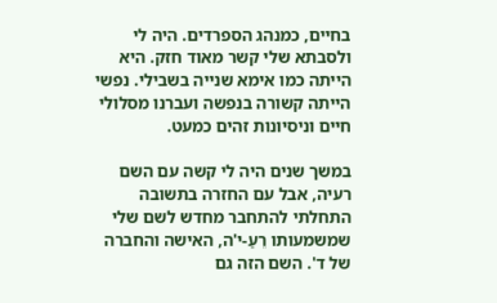בחיים, כמנהג הספרדים. היה לי ולסבתא שלי קשר מאוד חזק. היא הייתה כמו אימא שנייה בשבילי. נפשי הייתה קשורה בנפשה ועברנו מסלולי חיים וניסיונות זהים כמעט.

במשך שנים היה לי קשה עם השם רעיה, אבל עם החזרה בתשובה התחלתי להתחבר מחדש לשם שלי שמשמעותו רֵעַ-י'ה, האישה והחברה של ד'. השם הזה גם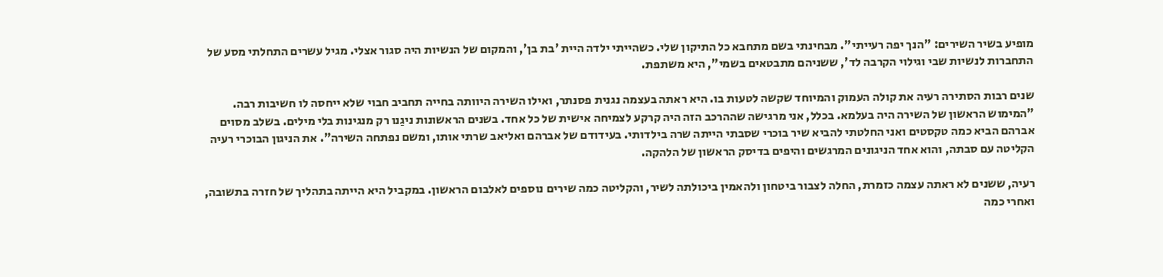מופיע בשיר השירים: "הנך יפה רעייתי". מבחינתי בשם מתחבא כל התיקון שלי. כשהייתי ילדה היית 'בת בן', והמקום של הנשיות היה סגור אצלי. מגיל עשרים התחלתי מסע של התחברות לנשיות שבי וגילוי הקרבה לד', ששניהם מתבטאים בשמי", היא משתפת.

שנים רבות הסתירה רעיה את קולה העמוק והמיוחד שקשה לטעות בו. היא ראתה בעצמה נגנית פסנתר, ואילו השירה היוותה בחייה תחביב חבוי שלא ייחסה לו חשיבות רבה. "המימוש הראשון של השירה היה בעלמא. בכלל, אני מרגישה שההרכב הזה היה קרקע לצמיחה אישית של כל אחד. בשנים הראשונות ניגַנו רק מנגינות בלי מילים. בשלב מסוים אברהם הביא כמה טקסטים ואני החלטתי להביא שיר בוכרי שסבתי הייתה שרה בילדותי. בעידודם של אברהם ואליאב שרתי אותו, ומשם נפתחה השירה". את הניגון הבוכרי רעיה הקליטה עם סבתה, והוא אחד הניגונים המרגשים והיפים בדיסק הראשון של הלהקה.

רעיה, ששנים לא ראתה עצמה כזמרת, החלה לצבור ביטחון ולהאמין ביכולתה לשיר, והקליטה כמה שירים נוספים לאלבום הראשון. במקביל היא הייתה בתהליך של חזרה בתשובה, ואחרי כמה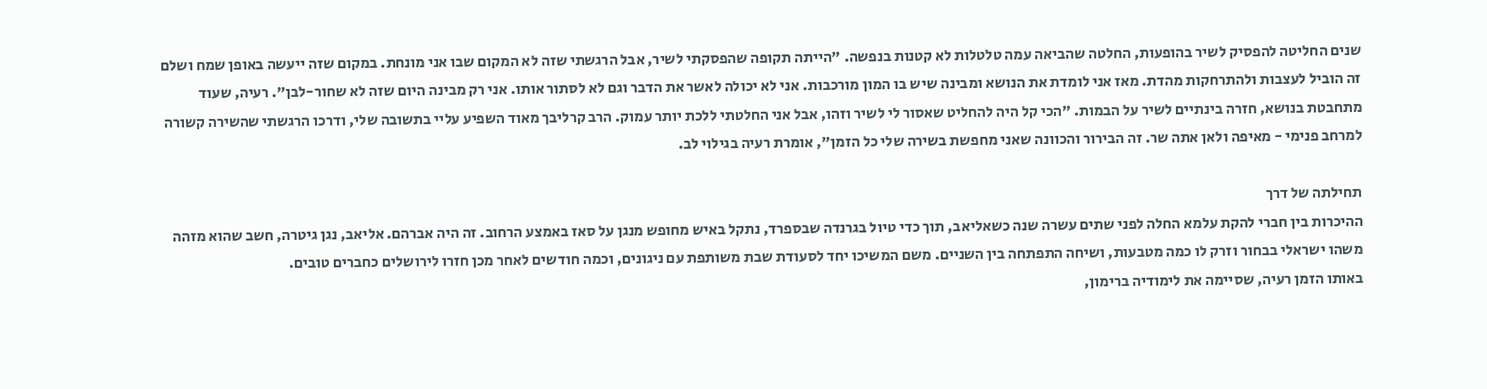שנים החליטה להפסיק לשיר בהופעות, החלטה שהביאה עמה טלטלות לא קטנות בנפשה. "הייתה תקופה שהפסקתי לשיר, אבל הרגשתי שזה לא המקום שבו אני מונחת. במקום שזה ייעשה באופן שמח ושלם זה הוביל לעצבות ולהתרחקות מהדת. מאז אני לומדת את הנושא ומבינה שיש בו המון מורכבות. אני לא יכולה לאשר את הדבר וגם לא לסתור אותו. אני רק מבינה היום שזה לא שחור-לבן". רעיה, שעוד מתחבטת בנושא, חזרה בינתיים לשיר על הבמות. "הכי קל היה להחליט שאסור לי לשיר וזהו, אבל אני החלטתי ללכת יותר עמוק. הרב קרליבך מאוד השפיע עליי בתשובה שלי, ודרכו הרגשתי שהשירה קשורה למרחב פנימי - מאיפה ולאן אתה שר. זה הבירור והכוונה שאני מחפשת בשירה שלי כל הזמן", אומרת רעיה בגילוי לב.

תחילתה של דרך
ההיכרות בין חברי להקת עלמא החלה לפני שתים עשרה שנה כשאליאב, תוך כדי טיול בגרנדה שבספרד, נתקל באיש מחופש מנגן על סאז באמצע הרחוב. זה היה אברהם. אליאב, נגן גיטרה, חשב שהוא מזהה משהו ישראלי בבחור וזרק לו כמה מטבעות, ושיחה התפתחה בין השניים. משם המשיכו יחד לסעודת שבת משותפת עם ניגונים, וכמה חודשים לאחר מכן חזרו לירושלים כחברים טובים.
באותו הזמן רעיה, שסיימה את לימודיה ברימון,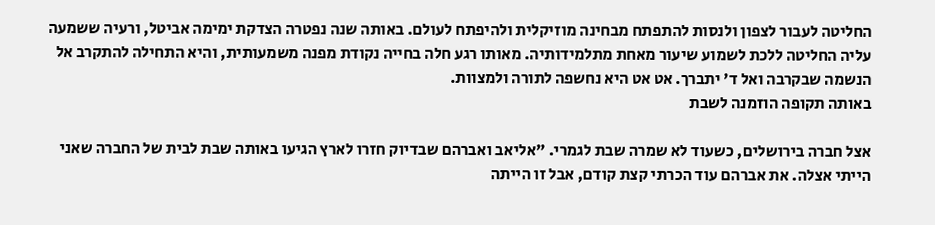החליטה לעבור לצפון ולנסות להתפתח מבחינה מוזיקלית ולהיפתח לעולם. באותה שנה נפטרה הצדקת ימימה אביטל, ורעיה ששמעה עליה החליטה ללכת לשמוע שיעור מאחת מתלמידותיה. מאותו רגע חלה בחייה נקודת מפנה משמעותית, והיא התחילה להתקרב אל הנשמה שבקרבה ואל ד' יתברך. אט אט היא נחשפה לתורה ולמצוות.
באותה תקופה הוזמנה לשבת

אצל חברה בירושלים, כשעוד לא שמרה שבת לגמרי. "אליאב ואברהם שבדיוק חזרו לארץ הגיעו באותה שבת לבית של החברה שאני הייתי אצלה. את אברהם עוד הכרתי קצת קודם, אבל זו הייתה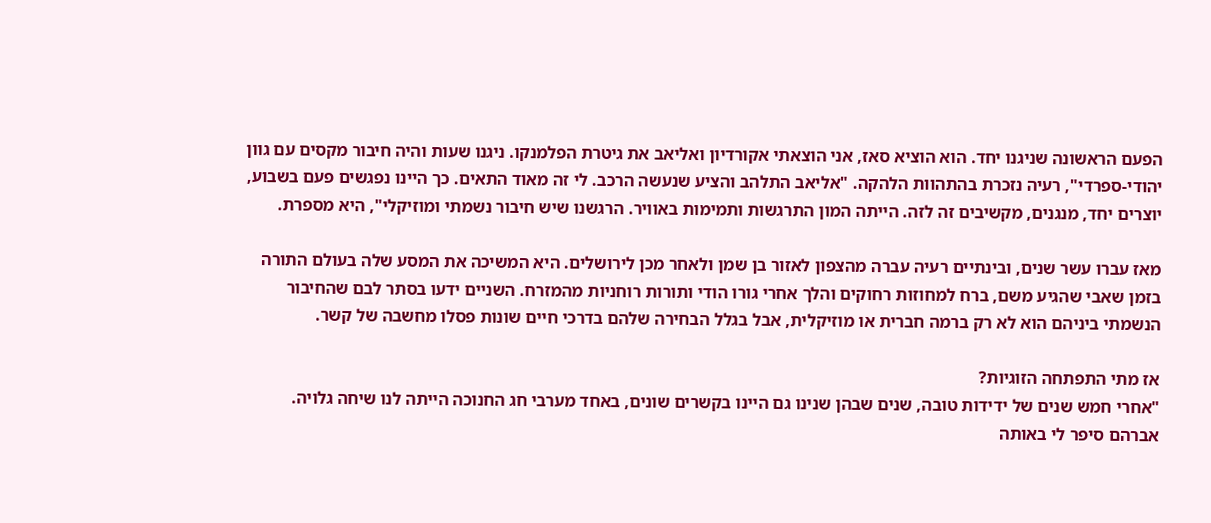הפעם הראשונה שניגנו יחד. הוא הוציא סאז, אני הוצאתי אקורדיון ואליאב את גיטרת הפלמנקו. ניגנו שעות והיה חיבור מקסים עם גוון יהודי-ספרדי", רעיה נזכרת בהתהוות הלהקה. "אליאב התלהב והציע שנעשה הרכב. לי זה מאוד התאים. כך היינו נפגשים פעם בשבוע, יוצרים יחד, מנגנים, מקשיבים זה לזה. הייתה המון התרגשות ותמימות באוויר. הרגשנו שיש חיבור נשמתי ומוזיקלי", היא מספרת.

מאז עברו עשר שנים, ובינתיים רעיה עברה מהצפון לאזור בן שמן ולאחר מכן לירושלים. היא המשיכה את המסע שלה בעולם התורה בזמן שאבי שהגיע משם, ברח למחוזות רחוקים והלך אחרי גורו הודי ותורות רוחניות מהמזרח. השניים ידעו בסתר לבם שהחיבור הנשמתי ביניהם הוא לא רק ברמה חברית או מוזיקלית, אבל בגלל הבחירה שלהם בדרכי חיים שונות פסלו מחשבה של קשר.

אז מתי התפתחה הזוגיות?
"אחרי חמש שנים של ידידות טובה, שנים שבהן שנינו גם היינו בקשרים שונים, באחד מערבי חג החנוכה הייתה לנו שיחה גלויה. אברהם סיפר לי באותה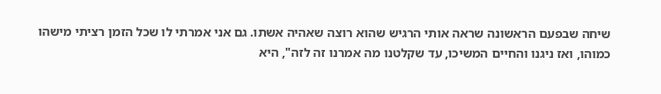שיחה שבפעם הראשונה שראה אותי הרגיש שהוא רוצה שאהיה אשתו. גם אני אמרתי לו שכל הזמן רציתי מישהו כמוהו, ואז ניגנו והחיים המשיכו, עד שקלטנו מה אמרנו זה לזה", היא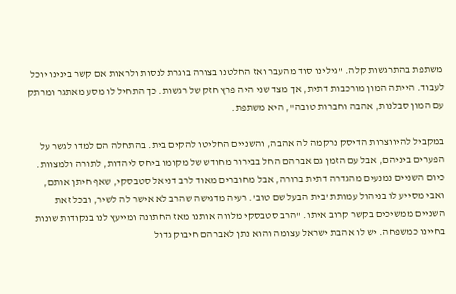משתפת בהתרגשות קלה. "גילינו סוד מהעבר ואז החלטנו בצורה בוגרת לנסות ולראות אם קשר בינינו יוכל לעבוד. הייתה המון מורכבות דתית, אך מצד שני היה פרץ חזק של רגשות. כך התחיל לו מסע מאתגר ומרתק עם המון סבלנות, אהבה וחברות טובה", היא משתפת.

במקביל להיווצרות הדיסק נרקמה לה אהבה, והשניים החליטו להקים בית. בהתחלה הם למדו לגשר על הפערים ביניהם, אבל עם הזמן גם אברהם החל בבירור מחודש של מקומו ביחס ליהדות, לתורה ולמצוות. כיום השניים נמנעים מהגדרה דתית ברורה, אבל מחוברים מאוד לרב דניאל סטבסקי, שאף חיתן אותם, ואבי מסייע לו בניהול עמותת 'בית הבעל שם טוב'. רעיה מדגישה שהרב לא אישר לה לשיר, ובכל זאת השניים ממשיכים בקשר קרוב איתו. "הרב סטבסקי מלווה אותנו מאז החתונה ומייעץ לנו בנקודות שונות בחיינו כמשפחה. יש לו אהבת ישראל עצומה והוא נתן לאברהם חיבוק גדול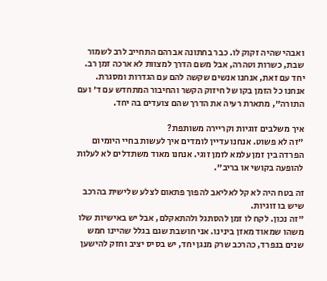ואבהי שהיה זקוק לו. כבר בחתונה אברהם התחייב לרב לשמור שבת, כשרות וטהרה, אבל משם הדרך למצוות לא ארכה זמן רב. יחד עם זאת, אנחנו אנשים שקשה להם עם הגדרות ומסגרת. אנחנו כל הזמן בקו של חיזוק הקשר והחיבור המתחדש עם ד' ועם התורה", מתארת רעיה את הדרך שהם צועדים בה יחד.

איך משלבים זוגיות וקריירה משותפת?
"זה לא פשוט. אנחנו עדיין לומדים איך לעשות בחיי היומיום הפרדה בין זמן עלמא לזמן זוגי. אנחנו מאוד משתדלים לא לעלות להופעה בקושי או בריב".

זה בטח היה לא קל לאליאב להפוך פתאום לצלע שלישית בהרכב שיש בו זוגיות.
"זה נכון. לקח לו זמן להסתגל ולהתאקלם, אבל יש באישיות שלו משהו שמאוד מאזן בינינו. אני חושבת שגם בגלל שהיינו חמש שנים בנפרד, כהרכב שרק מנגן יחד, יש בסיס יציב וחזק להישען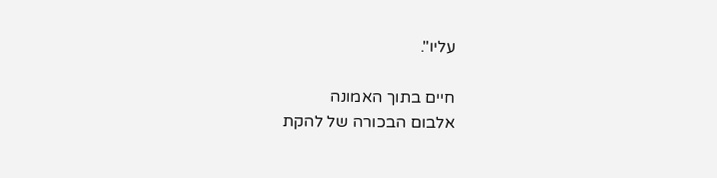עליו".

חיים בתוך האמונה
אלבום הבכורה של להקת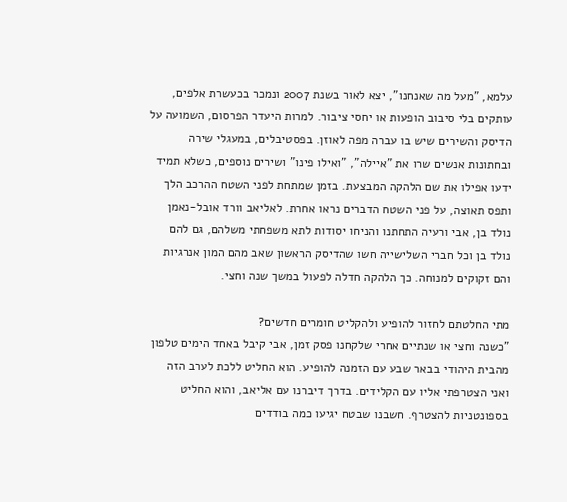עלמא, "מעל מה שאנחנו", יצא לאור בשנת 2007 ונמכר בכעשרת אלפים, עותקים בלי סיבוב הופעות או יחסי ציבור. למרות היעדר הפרסום, השמועה על הדיסק והשירים שיש בו עברה מפה לאוזן. בפסטיבלים, במעגלי שירה ובחתונות אנשים שרו את "איילה", "ואילו פינו" ושירים נוספים, כשלא תמיד ידעו אפילו את שם הלהקה המבצעת. בזמן שמתחת לפני השטח ההרכב הלך ותפס תאוצה, על פני השטח הדברים נראו אחרת. לאליאב וורד אובל-נאמן נולד בן, אבי ורעיה התחתנו והניחו יסודות לתא משפחתי משלהם, גם להם נולד בן וכל חברי השלישייה חשו שהדיסק הראשון שאב מהם המון אנרגיות והם זקוקים למנוחה. כך הלהקה חדלה לפעול במשך שנה וחצי.

מתי החלטתם לחזור להופיע ולהקליט חומרים חדשים?
"כשנה וחצי או שנתיים אחרי שלקחנו פסק זמן, אבי קיבל באחד הימים טלפון מהבית היהודי בבאר שבע עם הזמנה להופיע. הוא החליט ללכת לערב הזה ואני הצטרפתי אליו עם הקלידים. בדרך דיברנו עם אליאב, והוא החליט בספונטניות להצטרף. חשבנו שבטח יגיעו כמה בודדים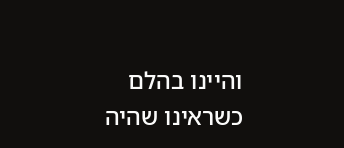והיינו בהלם כשראינו שהיה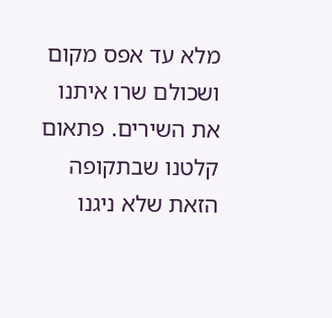מלא עד אפס מקום ושכולם שרו איתנו את השירים. פתאום קלטנו שבתקופה הזאת שלא ניגנו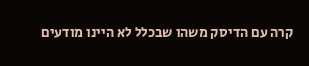קרה עם הדיסק משהו שבכלל לא היינו מודעים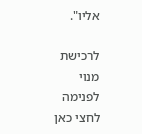אליו".

לרכישת מנוי לפנימה לחצי כאן